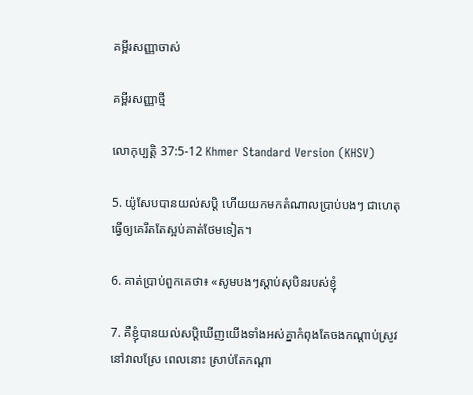គម្ពីរសញ្ញាចាស់

គម្ពីរសញ្ញាថ្មី

លោកុ‌ប្បត្តិ 37:5-12 Khmer Standard Version (KHSV)

5. យ៉ូសែបបានយល់សប្តិ ហើយយកមកតំណាលប្រាប់បងៗ ជាហេតុធ្វើឲ្យគេរឹតតែស្អប់គាត់ថែមទៀត។

6. គាត់ប្រាប់ពួកគេថា៖ «សូមបងៗស្ដាប់សុបិនរបស់ខ្ញុំ

7. គឺខ្ញុំបានយល់សប្តិឃើញយើងទាំងអស់គ្នាកំពុងតែចងកណ្ដាប់ស្រូវ នៅវាលស្រែ ពេលនោះ ស្រាប់តែកណ្ដា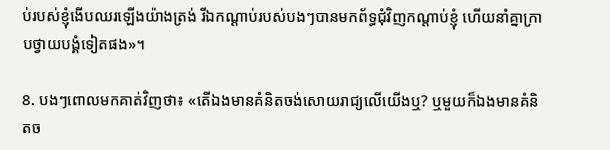ប់របស់ខ្ញុំងើបឈរឡើងយ៉ាងត្រង់ រីឯកណ្ដាប់របស់បងៗបានមកព័ទ្ធជុំ‌វិញកណ្ដាប់ខ្ញុំ ហើយនាំគ្នាក្រាបថ្វាយ‌បង្គំទៀតផង»។

8. បងៗពោលមកគាត់វិញថា៖ «តើឯងមានគំនិតចង់សោយរាជ្យលើយើងឬ? ឬមួយក៏ឯងមានគំនិតច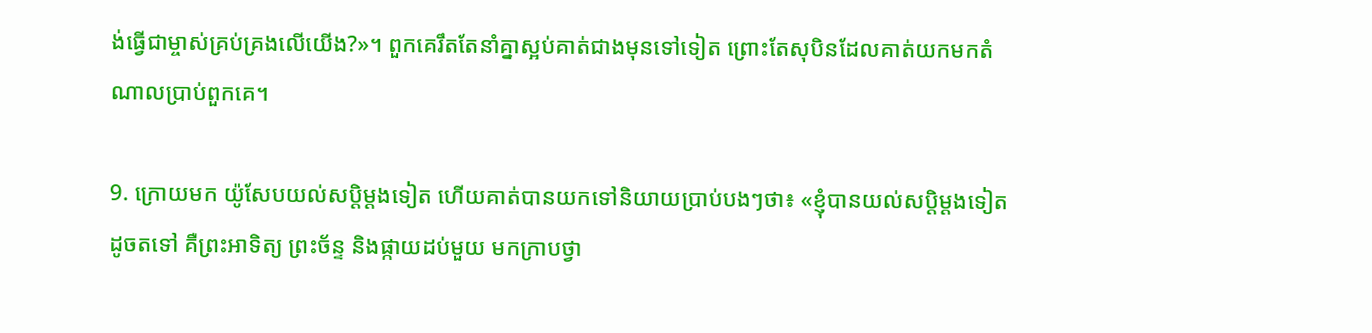ង់ធ្វើជាម្ចាស់គ្រប់‌គ្រងលើយើង?»។ ពួកគេរឹតតែនាំគ្នាស្អប់គាត់ជាងមុនទៅទៀត ព្រោះតែសុបិនដែលគាត់យកមកតំណាលប្រាប់ពួកគេ។

9. ក្រោយមក យ៉ូសែបយល់សប្តិម្ដងទៀត ហើយគាត់បានយកទៅនិយាយប្រាប់បងៗថា៖ «ខ្ញុំបានយល់សប្តិម្ដងទៀតដូចតទៅ គឺព្រះ‌អាទិត្យ ព្រះ‌ច័ន្ទ និងផ្កាយដប់មួយ មកក្រាបថ្វា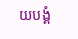យ‌បង្គំ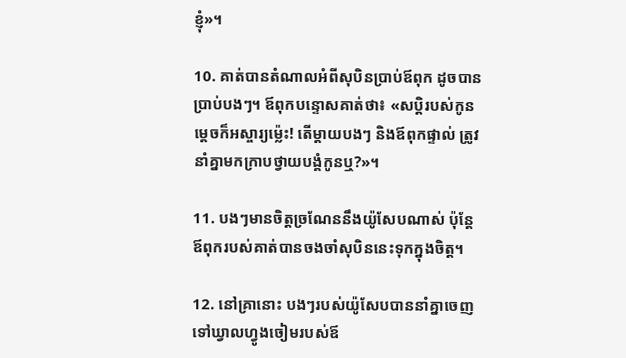ខ្ញុំ»។

10. គាត់បានតំណាលអំពីសុបិនប្រាប់ឪពុក ដូចបានប្រាប់បងៗ។ ឪពុកបន្ទោសគាត់ថា៖ «សប្តិរបស់កូនម្ដេចក៏អស្ចារ្យម៉្លេះ! តើម្ដាយបងៗ និងឪពុកផ្ទាល់ ត្រូវនាំគ្នាមកក្រាបថ្វាយ‌បង្គំកូនឬ?»។

11. បងៗមានចិត្តច្រណែននឹងយ៉ូសែបណាស់ ប៉ុន្តែ ឪពុករបស់គាត់បានចងចាំសុបិននេះទុកក្នុងចិត្ត។

12. នៅគ្រានោះ បងៗរបស់យ៉ូសែបបាននាំគ្នាចេញទៅឃ្វាលហ្វូងចៀមរបស់ឪ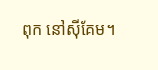ពុក នៅស៊ីគែម។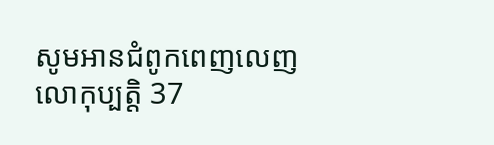សូមអានជំពូកពេញលេញ លោកុ‌ប្បត្តិ 37